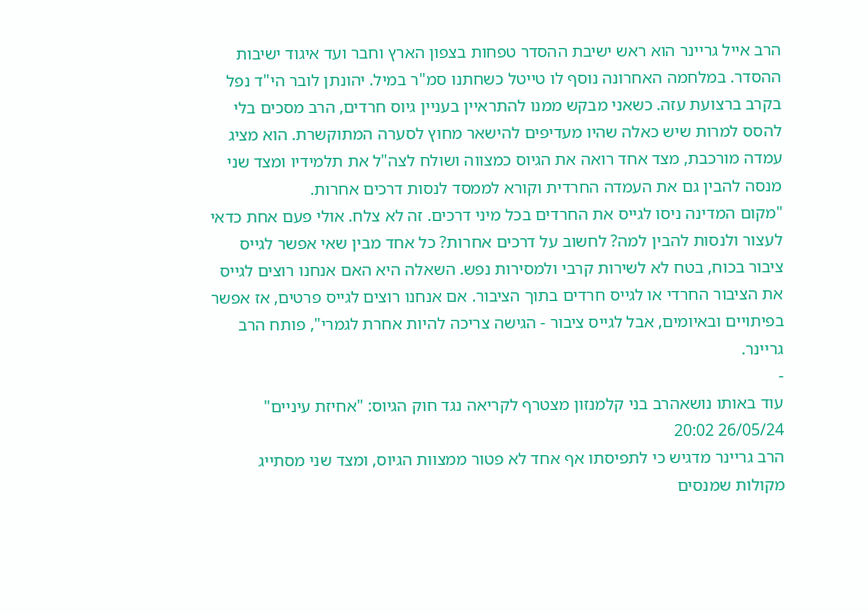הרב אייל גריינר הוא ראש ישיבת ההסדר טפחות בצפון הארץ וחבר ועד איגוד ישיבות ההסדר. במלחמה האחרונה נוסף לו טייטל כשחתנו סמ"ר במיל. יהונתן לובר הי"ד נפל בקרב ברצועת עזה. כשאני מבקש ממנו להתראיין בעניין גיוס חרדים, הרב מסכים בלי להסס למרות שיש כאלה שהיו מעדיפים להישאר מחוץ לסערה המתוקשרת. הוא מציג עמדה מורכבת, מצד אחד רואה את הגיוס כמצווה ושולח לצה"ל את תלמידיו ומצד שני מנסה להבין גם את העמדה החרדית וקורא לממסד לנסות דרכים אחרות.
"מקום המדינה ניסו לגייס את החרדים בכל מיני דרכים. זה לא צלח. אולי פעם אחת כדאי לעצור ולנסות להבין למה? לחשוב על דרכים אחרות? כל אחד מבין שאי אפשר לגייס ציבור בכוח, בטח לא לשירות קרבי ולמסירות נפש. השאלה היא האם אנחנו רוצים לגייס את הציבור החרדי או לגייס חרדים בתוך הציבור. אם אנחנו רוצים לגייס פרטים, אז אפשר בפיתויים ובאיומים, אבל לגייס ציבור - הגישה צריכה להיות אחרת לגמרי", פותח הרב גריינר.
-
עוד באותו נושאהרב בני קלמנזון מצטרף לקריאה נגד חוק הגיוס: "אחיזת עיניים"
26/05/24 20:02
הרב גריינר מדגיש כי לתפיסתו אף אחד לא פטור ממצוות הגיוס, ומצד שני מסתייג מקולות שמנסים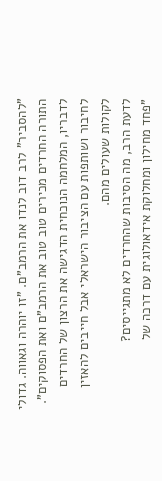"להסביר" לרב דוב לנדו את הרמב"ם. "זו יוהרה וגאווה. גדולי התורה החרדים מכירים טוב טוב את הרמב"ם ואת הפסוקים". לדבריו, המלחמה הנוכחית הדגישה את הרצון של החרדים לחיבור ושותפות עם הציבור הישראלי אבל חייבים להאזין לקולות שעולים מהם.
לדעת הרב, מה הסיבות שהחרדים לא מתגייסים?
"פחד מחילון ומחלוקת אידאולוגית עם דרכה של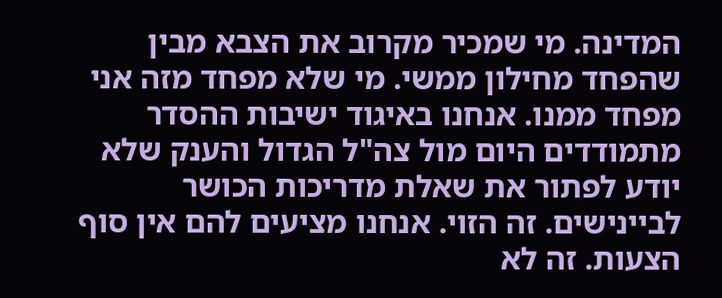המדינה. מי שמכיר מקרוב את הצבא מבין שהפחד מחילון ממשי. מי שלא מפחד מזה אני מפחד ממנו. אנחנו באיגוד ישיבות ההסדר מתמודדים היום מול צה"ל הגדול והענק שלא יודע לפתור את שאלת מדריכות הכושר לביינישים. זה הזוי. אנחנו מציעים להם אין סוף הצעות. זה לא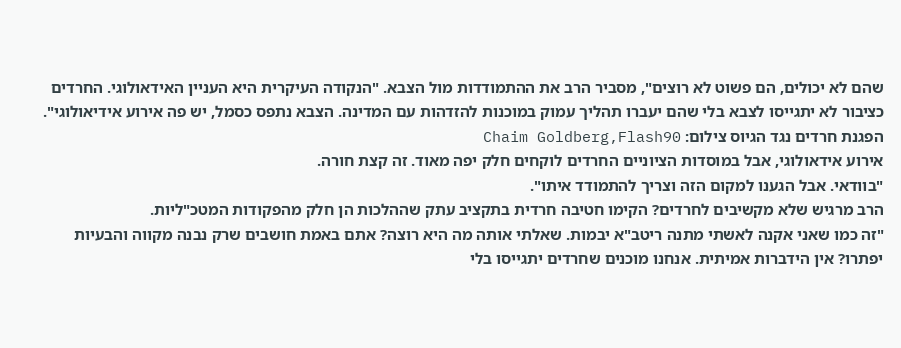שהם לא יכולים, הם פשוט לא רוצים", מסביר הרב את ההתמודדות מול הצבא. "הנקודה העיקרית היא העניין האידאולוגי. החרדים כציבור לא יתגייסו לצבא בלי שהם יעברו תהליך עמוק במוכנות להזדהות עם המדינה. הצבא נתפס כסמל, יש פה אירוע אידיאולוגי".
הפגנת חרדים נגד הגיוס צילום: Chaim Goldberg,Flash90
אירוע אידאולוגי, אבל במוסדות הציוניים החרדים לוקחים חלק יפה מאוד. זה קצת חורה.
"בוודאי. אבל הגענו למקום הזה וצריך להתמודד איתו".
הרב מרגיש שלא מקשיבים לחרדים? הקימו חטיבה חרדית בתקציב עתק שההלכות הן חלק מהפקודות המטכ"ליות.
"זה כמו שאני אקנה לאשתי מתנה ריטב"א יבמות. שאלתי אותה מה היא רוצה? אתם באמת חושבים שרק נבנה מקווה והבעיות יפתרו? אין הידברות אמיתית. אנחנו מוכנים שחרדים יתגייסו בלי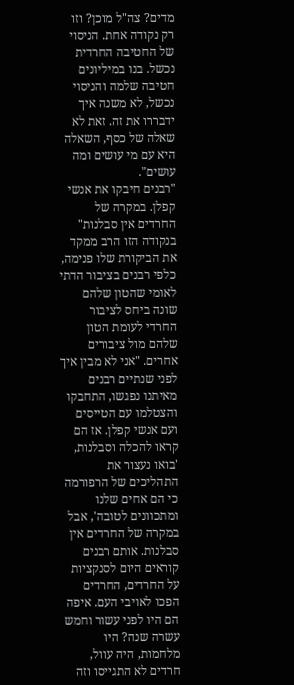מדים? צה"ל מוכן? וזו רק נקודה אחת. הניסוי של החטיבה החרדית נכשל. בנו במיליונים חטיבה שלמה והניסוי נכשל, לא משנה איך ידבררו את זה. זאת לא שאלה של כסף, השאלה היא עם מי עושים ומה עושים".
"רבנים חיבקו את אנשי קפלן. במקרה של החרדים אין סבלנות"
בנקודה הזו הרב ממקד את הביקורת שלו פנימה, כלפי רבנים בציבור הדתי לאומי שהטון שלהם שונה ביחס לציבור החרדי לעומת הטון שלהם מול ציבורים אחרים. "אני לא מבין איך לפני שנתיים רבנים מאיתנו נפגשו, התחבקו והצטלמו עם הטייסים ועם אנשי קפלן. אז הם קראו להכלה וסבלנות, 'בואו נעצור את התהליכים של הרפורמה כי הם אחים שלנו ומתכוונים לטובה', אבל במקרה של החרדים אין סבלנות. אותם רבנים קוראים היום לסנקציות על החרדים, החרדים הפכו לאויבי העם. איפה הם היו לפני עשור וחמש עשרה שנה? היו מלחמות, היה עוול, חרדים לא התגייסו וזה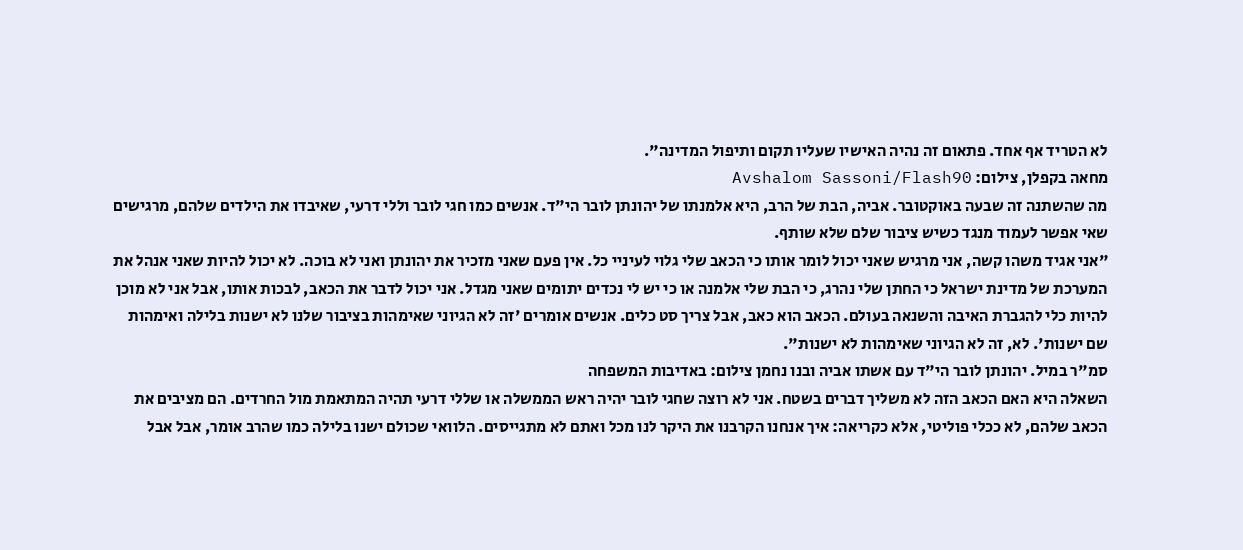לא הטריד אף אחד. פתאום זה נהיה האישיו שעליו תקום ותיפול המדינה".
מחאה בקפלן, צילום: Avshalom Sassoni/Flash90
מה שהשתנה זה שבעה באוקטובר. אביה, הבת של הרב, היא אלמנתו של יהונתן לובר הי"ד. אנשים כמו חגי לובר וללי דרעי, שאיבדו את הילדים שלהם, מרגישים שאי אפשר לעמוד מנגד כשיש ציבור שלם שלא שותף.
"אני אגיד משהו קשה, אני מרגיש שאני יכול לומר אותו כי הכאב שלי גלוי לעיניי כל. אין פעם שאני מזכיר את יהונתן ואני לא בוכה. לא יכול להיות שאני אנהל את המערכת של מדינת ישראל כי החתן שלי נהרג, כי הבת שלי אלמנה או כי יש לי נכדים יתומים שאני מגדל. אני יכול לדבר את הכאב, לבכות אותו, אבל אני לא מוכן להיות כלי להגברת האיבה והשנאה בעולם. הכאב הוא כאב, אבל צריך סט כלים. אנשים אומרים 'זה לא הגיוני שאימהות בציבור שלנו לא ישנות בלילה ואימהות שם ישנות'. לא, זה לא הגיוני שאימהות לא ישנות".
סמ"ר במיל. יהונתן לובר הי"ד עם אשתו אביה ובנו נחמן צילום: באדיבות המשפחה
השאלה היא האם הכאב הזה לא משליך דברים בשטח. אני לא רוצה שחגי לובר יהיה ראש הממשלה או שללי דרעי תהיה המתאמת מול החרדים. הם מציבים את הכאב שלהם, לא ככלי פוליטי, אלא כקריאה: איך אנחנו הקרבנו את היקר לנו מכל ואתם לא מתגייסים. הלוואי שכולם ישנו בלילה כמו שהרב אומר, אבל אבל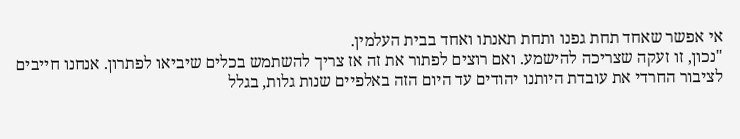אי אפשר שאחד תחת גפנו ותחת תאנתו ואחד בבית העלמין.
"נכון, זו זעקה שצריכה להישמע. ואם רוצים לפתור את זה אז צריך להשתמש בכלים שיביאו לפתרון. אנחנו חייבים לציבור החרדי את עובדת היותנו יהודים עד היום הזה באלפיים שנות גלות, בגלל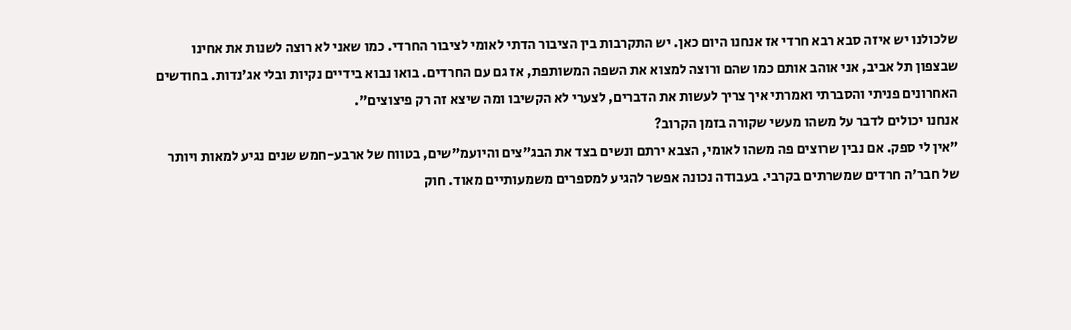שלכולנו יש איזה סבא רבא חרדי אז אנחנו היום כאן. יש התקרבות בין הציבור הדתי לאומי לציבור החרדי. כמו שאני לא רוצה לשנות את אחינו שבצפון תל אביב, אני אוהב אותם כמו שהם ורוצה למצוא את השפה המשותפת, אז גם עם החרדים. בואו נבוא בידיים נקיות ובלי אג'נדות. בחודשים האחרונים פניתי והסברתי ואמרתי איך צריך לעשות את הדברים, לצערי לא הקשיבו ומה שיצא זה רק פיצוצים".
אנחנו יכולים לדבר על משהו מעשי שקורה בזמן הקרוב?
"אין לי ספק. אם נבין שרוצים פה משהו לאומי, הצבא ירתם ונשים בצד את הבג"צים והיועמ"שים, בטווח של ארבע-חמש שנים נגיע למאות ויותר של חבר'ה חרדים שמשרתים בקרבי. בעבודה נכונה אפשר להגיע למספרים משמעותיים מאוד. חוק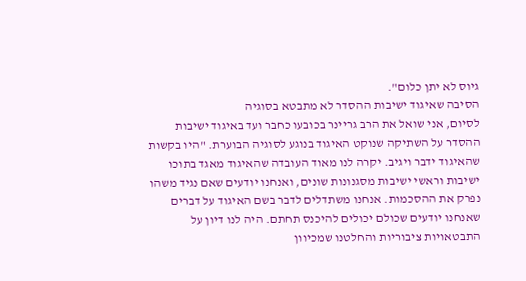גיוס לא יתן כלום".
הסיבה שאיגוד ישיבות ההסדר לא מתבטא בסוגיה
לסיום, אני שואל את הרב גריינר בכובעו כחבר ועד באיגוד ישיבות ההסדר על השתיקה שנוקט האיגוד בנוגע לסוגיה הבוערת. "היו בקשות שהאיגוד ידבר ויגיב. יקרה לנו מאוד העובדה שהאיגוד מאגד בתוכו ישיבות וראשי ישיבות מסגנונות שונים, ואנחנו יודעים שאם נגיד משהו נפרק את ההסכמות. אנחנו משתדלים לדבר בשם האיגוד על דברים שאנחנו יודעים שכולם יכולים להיכנס תחתם. היה לנו דיון על התבטאויות ציבוריות והחלטנו שמכיוון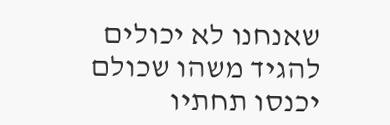שאנחנו לא יכולים להגיד משהו שכולם יכנסו תחתיו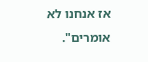אז אנחנו לא אומרים".